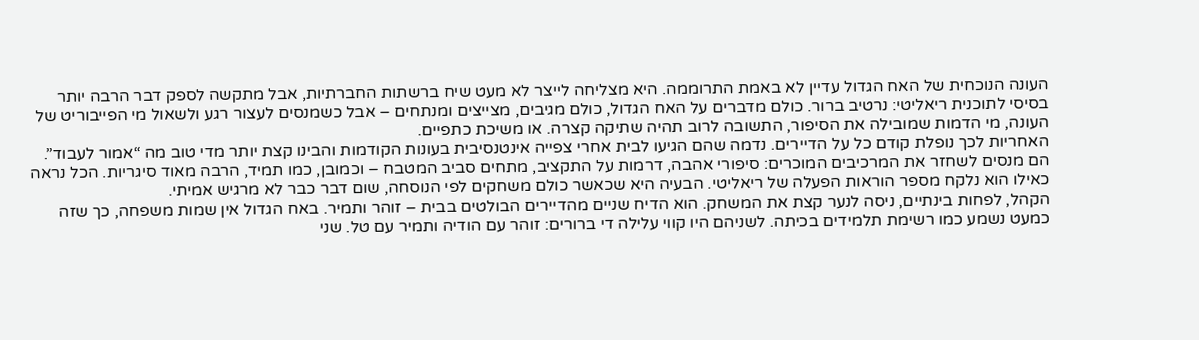העונה הנוכחית של האח הגדול עדיין לא באמת התרוממה. היא מצליחה לייצר לא מעט שיח ברשתות החברתיות, אבל מתקשה לספק דבר הרבה יותר בסיסי לתוכנית ריאליטי: נרטיב ברור. כולם מדברים על האח הגדול, כולם מגיבים, מצייצים ומנתחים – אבל כשמנסים לעצור רגע ולשאול מי הפייבוריט של העונה, מי הדמות שמובילה את הסיפור, התשובה לרוב תהיה שתיקה קצרה. או משיכת כתפיים.
האחריות לכך נופלת קודם כל על הדיירים. נדמה שהם הגיעו לבית אחרי צפייה אינטנסיבית בעונות הקודמות והבינו קצת יותר מדי טוב מה “אמור לעבוד”. הם מנסים לשחזר את המרכיבים המוכרים: סיפורי אהבה, דרמות על התקציב, מתחים סביב המטבח – וכמובן, כמו תמיד, הרבה מאוד סיגריות. הכל נראה כאילו הוא נלקח מספר הוראות הפעלה של ריאליטי. הבעיה היא שכאשר כולם משחקים לפי הנוסחה, שום דבר כבר לא מרגיש אמיתי.
הקהל, לפחות בינתיים, ניסה לנער קצת את המשחק. הוא הדיח שניים מהדיירים הבולטים בבית – זוהר ותמיר. באח הגדול אין שמות משפחה, כך שזה כמעט נשמע כמו רשימת תלמידים בכיתה. לשניהם היו קווי עלילה די ברורים: זוהר עם הודיה ותמיר עם טל. שני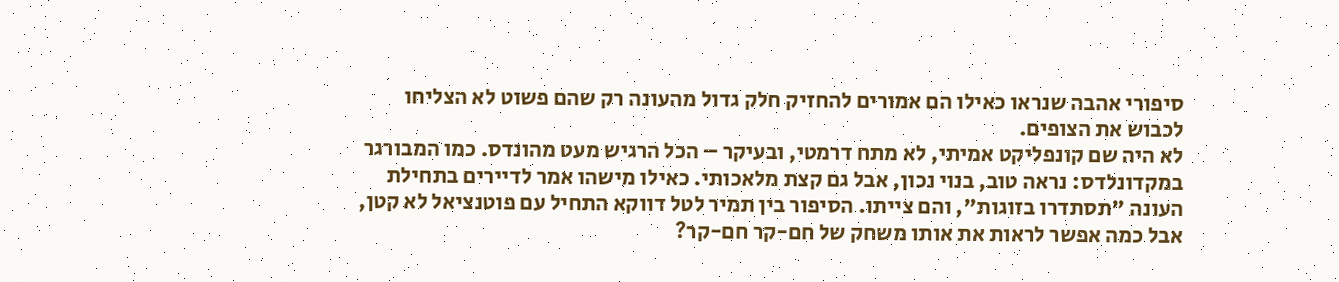סיפורי אהבה שנראו כאילו הם אמורים להחזיק חלק גדול מהעונה רק שהם פשוט לא הצליחו לכבוש את הצופים.
לא היה שם קונפליקט אמיתי, לא מתח דרמטי, ובעיקר – הכל הרגיש מעט מהונדס. כמו המבורגר במקדונלדס: נראה טוב, בנוי נכון, אבל גם קצת מלאכותי. כאילו מישהו אמר לדיירים בתחילת העונה "תסתדרו בזוגות", והם צייתו. הסיפור בין תמיר לטל דווקא התחיל עם פוטנציאל לא קטן, אבל כמה אפשר לראות את אותו משחק של חם-קר חם-קר?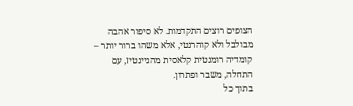הצופים רוצים התקדמות. לא סיפור אהבה מבולבל ולא קוהרנטי, אלא משהו ברור יותר – קומדיה רומנטית קלאסית מהניינטיז, עם התחלה, משבר ופתרון.
בתוך כל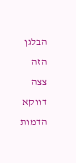הבלגן הזה צצה דווקא הדמות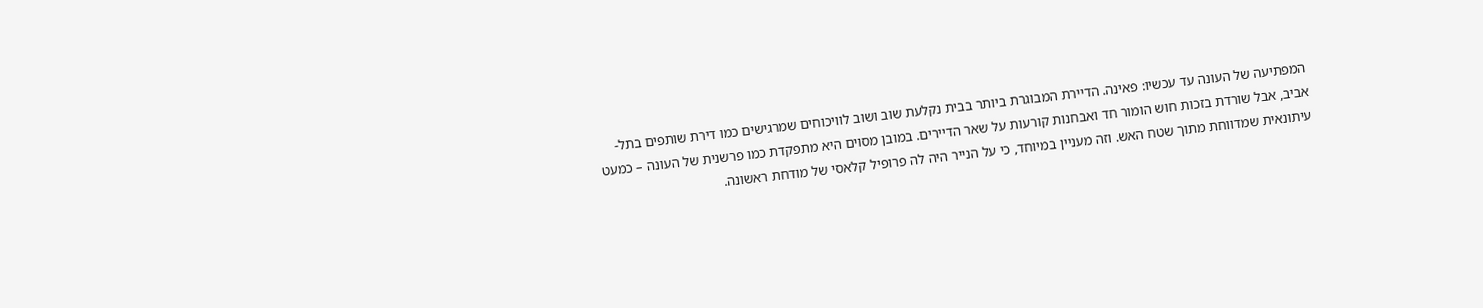המפתיעה של העונה עד עכשיו: פאינה. הדיירת המבוגרת ביותר בבית נקלעת שוב ושוב לוויכוחים שמרגישים כמו דירת שותפים בתל-אביב, אבל שורדת בזכות חוש הומור חד ואבחנות קורעות על שאר הדיירים. במובן מסוים היא מתפקדת כמו פרשנית של העונה – כמעט עיתונאית שמדווחת מתוך שטח האש. וזה מעניין במיוחד, כי על הנייר היה לה פרופיל קלאסי של מודחת ראשונה.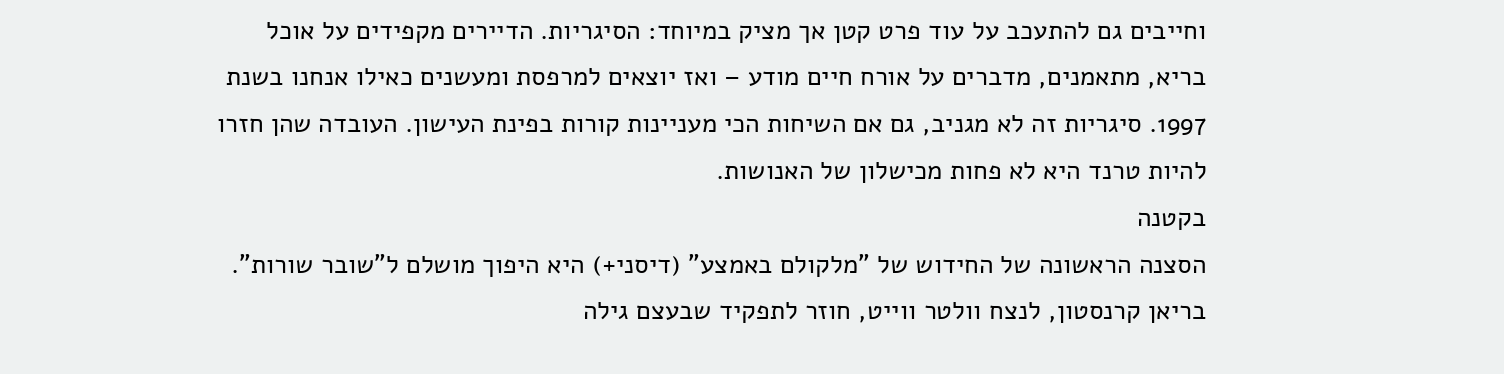וחייבים גם להתעכב על עוד פרט קטן אך מציק במיוחד: הסיגריות. הדיירים מקפידים על אוכל בריא, מתאמנים, מדברים על אורח חיים מודע – ואז יוצאים למרפסת ומעשנים כאילו אנחנו בשנת 1997. סיגריות זה לא מגניב, גם אם השיחות הכי מעניינות קורות בפינת העישון. העובדה שהן חזרו להיות טרנד היא לא פחות מכישלון של האנושות.
בקטנה
הסצנה הראשונה של החידוש של "מלקולם באמצע" (דיסני+) היא היפוך מושלם ל"שובר שורות". בריאן קרנסטון, לנצח וולטר ווייט, חוזר לתפקיד שבעצם גילה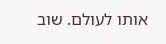אותו לעולם. שוב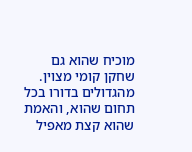מוכיח שהוא גם שחקן קומי מצוין. מהגדולים בדורו בכל תחום שהוא, והאמת שהוא קצת מאפיל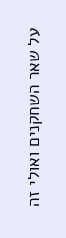על שאר השחקנים ואולי זה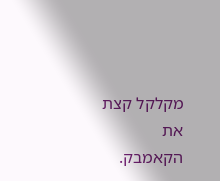מקלקל קצת את הקאמבק.